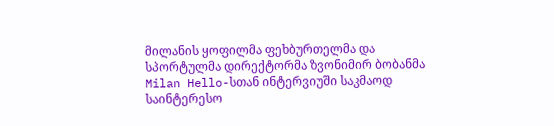მილანის ყოფილმა ფეხბურთელმა და სპორტულმა დირექტორმა ზვონიმირ ბობანმა Milan Hello-სთან ინტერვიუში საკმაოდ საინტერესო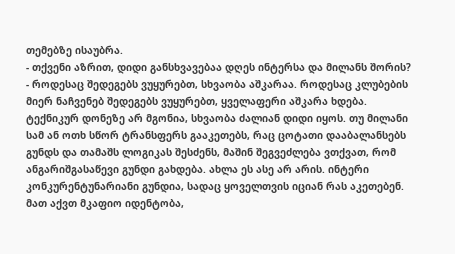თემებზე ისაუბრა.
- თქვენი აზრით, დიდი განსხვავებაა დღეს ინტერსა და მილანს შორის?
- როდესაც შედეგებს ვუყურებთ, სხვაობა აშკარაა. როდესაც კლუბების მიერ ნაჩვენებ შედეგებს ვუყურებთ, ყველაფერი აშკარა ხდება. ტექნიკურ დონეზე არ მგონია, სხვაობა ძალიან დიდი იყოს. თუ მილანი სამ ან ოთხ სწორ ტრანსფერს გააკეთებს, რაც ცოტათი დააბალანსებს გუნდს და თამაშს ლოგიკას შესძენს, მაშინ შეგვეძლება ვთქვათ, რომ ანგარიშგასაწევი გუნდი გახდება. ახლა ეს ასე არ არის. ინტერი კონკურენტუნარიანი გუნდია, სადაც ყოველთვის იციან რას აკეთებენ. მათ აქვთ მკაფიო იდენტობა,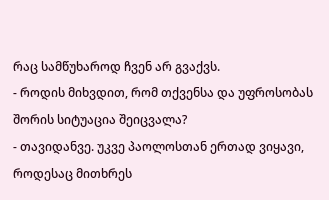რაც სამწუხაროდ ჩვენ არ გვაქვს.
- როდის მიხვდით, რომ თქვენსა და უფროსობას შორის სიტუაცია შეიცვალა?
- თავიდანვე. უკვე პაოლოსთან ერთად ვიყავი, როდესაც მითხრეს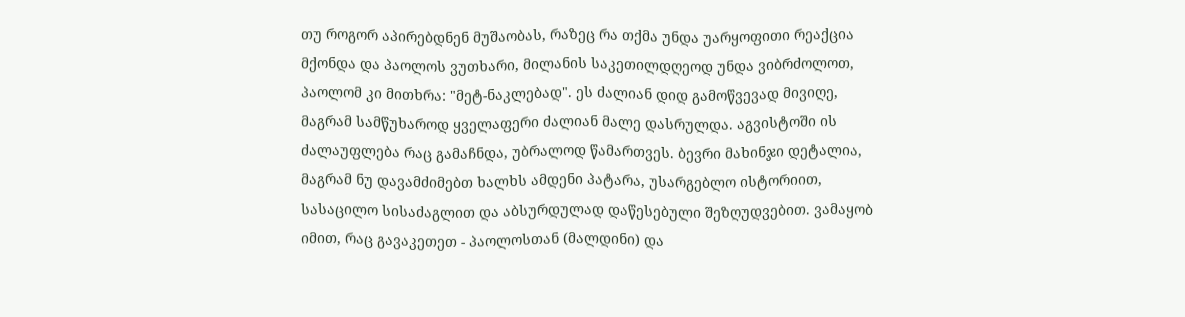თუ როგორ აპირებდნენ მუშაობას, რაზეც რა თქმა უნდა უარყოფითი რეაქცია მქონდა და პაოლოს ვუთხარი, მილანის საკეთილდღეოდ უნდა ვიბრძოლოთ, პაოლომ კი მითხრა: "მეტ-ნაკლებად". ეს ძალიან დიდ გამოწვევად მივიღე, მაგრამ სამწუხაროდ ყველაფერი ძალიან მალე დასრულდა. აგვისტოში ის ძალაუფლება რაც გამაჩნდა, უბრალოდ წამართვეს. ბევრი მახინჯი დეტალია, მაგრამ ნუ დავამძიმებთ ხალხს ამდენი პატარა, უსარგებლო ისტორიით, სასაცილო სისაძაგლით და აბსურდულად დაწესებული შეზღუდვებით. ვამაყობ იმით, რაც გავაკეთეთ - პაოლოსთან (მალდინი) და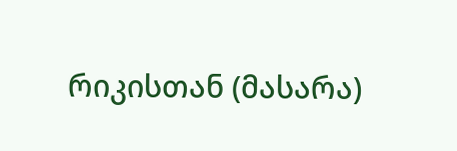რიკისთან (მასარა)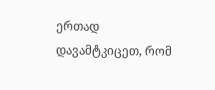ერთად დავამტკიცეთ, რომ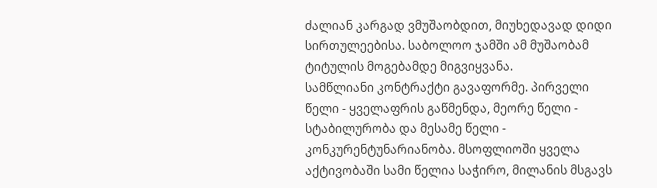ძალიან კარგად ვმუშაობდით, მიუხედავად დიდი სირთულეებისა. საბოლოო ჯამში ამ მუშაობამ ტიტულის მოგებამდე მიგვიყვანა.
სამწლიანი კონტრაქტი გავაფორმე. პირველი წელი - ყველაფრის გაწმენდა, მეორე წელი - სტაბილურობა და მესამე წელი - კონკურენტუნარიანობა. მსოფლიოში ყველა აქტივობაში სამი წელია საჭირო, მილანის მსგავს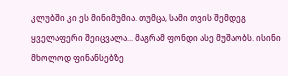კლუბში კი ეს მინიმუმია. თუმცა, სამი თვის შემდეგ ყველაფერი შეიცვალა... მაგრამ ფონდი ასე მუშაობს. ისინი მხოლოდ ფინანსებზე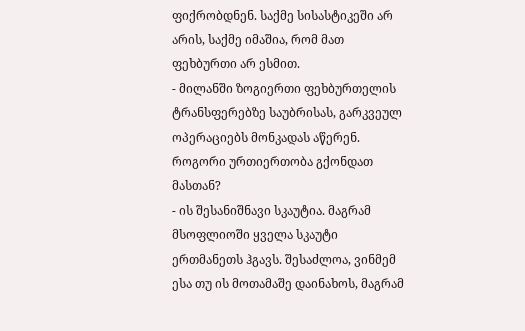ფიქრობდნენ. საქმე სისასტიკეში არ არის, საქმე იმაშია, რომ მათ ფეხბურთი არ ესმით.
- მილანში ზოგიერთი ფეხბურთელის ტრანსფერებზე საუბრისას, გარკვეულ ოპერაციებს მონკადას აწერენ. როგორი ურთიერთობა გქონდათ მასთან?
- ის შესანიშნავი სკაუტია. მაგრამ მსოფლიოში ყველა სკაუტი ერთმანეთს ჰგავს. შესაძლოა, ვინმემ ესა თუ ის მოთამაშე დაინახოს, მაგრამ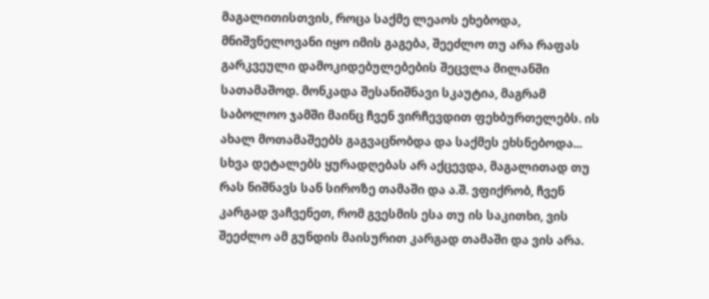მაგალითისთვის, როცა საქმე ლეაოს ეხებოდა, მნიშვნელოვანი იყო იმის გაგება, შეეძლო თუ არა რაფას გარკვეული დამოკიდებულებების შეცვლა მილანში სათამაშოდ. მონკადა შესანიშნავი სკაუტია, მაგრამ საბოლოო ჯამში მაინც ჩვენ ვირჩევდით ფეხბურთელებს. ის ახალ მოთამაშეებს გაგვაცნობდა და საქმეს ეხსნებოდა... სხვა დეტალებს ყურადღებას არ აქცევდა, მაგალითად თუ რას ნიშნავს სან სიროზე თამაში და ა.შ. ვფიქრობ, ჩვენ კარგად ვაჩვენეთ, რომ გვესმის ესა თუ ის საკითხი, ვის შეეძლო ამ გუნდის მაისურით კარგად თამაში და ვის არა.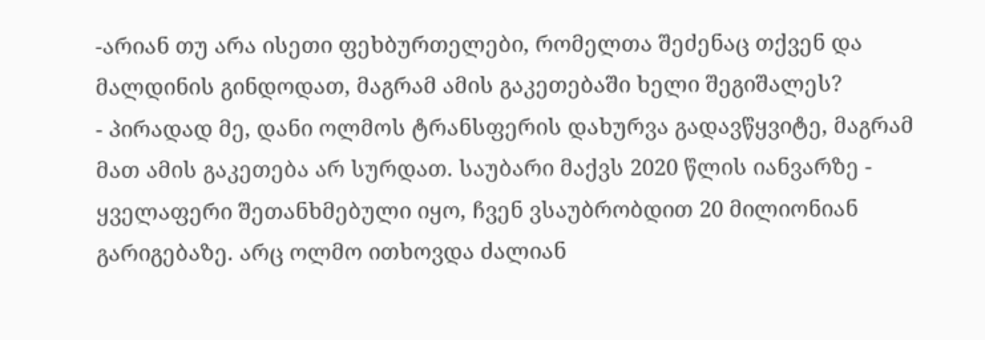-არიან თუ არა ისეთი ფეხბურთელები, რომელთა შეძენაც თქვენ და მალდინის გინდოდათ, მაგრამ ამის გაკეთებაში ხელი შეგიშალეს?
- პირადად მე, დანი ოლმოს ტრანსფერის დახურვა გადავწყვიტე, მაგრამ მათ ამის გაკეთება არ სურდათ. საუბარი მაქვს 2020 წლის იანვარზე - ყველაფერი შეთანხმებული იყო, ჩვენ ვსაუბრობდით 20 მილიონიან გარიგებაზე. არც ოლმო ითხოვდა ძალიან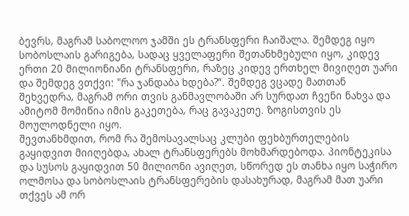ბევრს, მაგრამ საბოლოო ჯამში ეს ტრანსფერი ჩაიშალა. შემდეგ იყო სობოსლაის გარიგება, სადაც ყველაფერი შეთანხმებული იყო, კიდევ ერთი 20 მილიონიანი ტრანსფერი, რაზეც კიდევ ერთხელ მივიღეთ უარი და შემდეგ ვთქვი: "რა ჯანდაბა ხდება?“. შემდეგ ვცადე მათთან შეხვედრა, მაგრამ ორი თვის განმავლობაში არ სურდათ ჩვენი ნახვა და ამიტომ მომიწია იმის გაკეთება, რაც გავაკეთე. ზოგისთვის ეს მოულოდნელი იყო.
შევთანხმდით, რომ რა შემოსავალსაც კლუბი ფეხბურთელების გაყიდვით მიიღებდა, ახალ ტრანსფერებს მოხმარდებოდა. პიონტეკისა და სუსოს გაყიდვით 50 მილიონი ავიღეთ, სწორედ ეს თანხა იყო საჭირო ოლმოსა და სობოსლაის ტრანსფერების დასახურად, მაგრამ მათ უარი თქვეს ამ ორ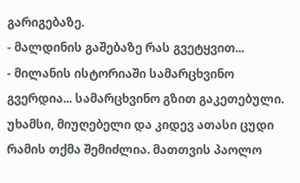გარიგებაზე.
- მალდინის გაშებაზე რას გვეტყვით...
- მილანის ისტორიაში სამარცხვინო გვერდია... სამარცხვინო გზით გაკეთებული. უხამსი, მიუღებელი და კიდევ ათასი ცუდი რამის თქმა შემიძლია. მათთვის პაოლო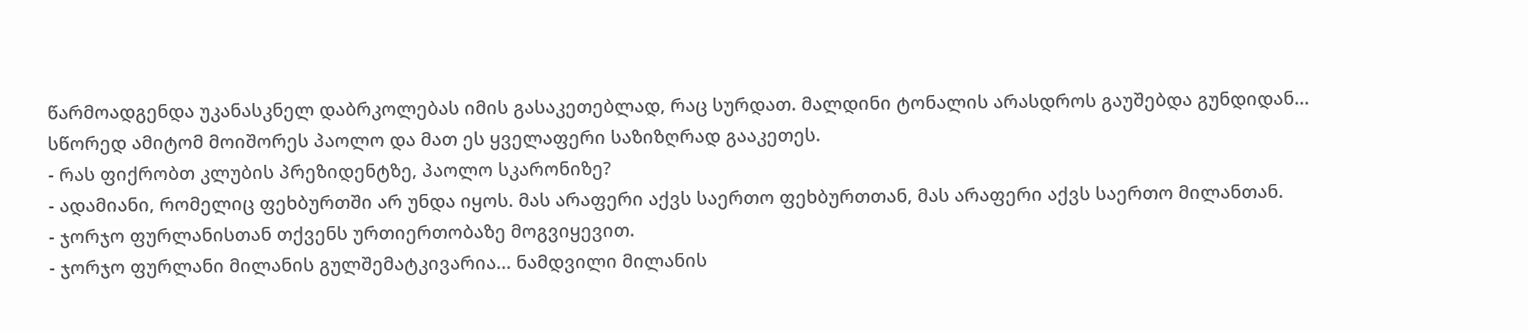წარმოადგენდა უკანასკნელ დაბრკოლებას იმის გასაკეთებლად, რაც სურდათ. მალდინი ტონალის არასდროს გაუშებდა გუნდიდან... სწორედ ამიტომ მოიშორეს პაოლო და მათ ეს ყველაფერი საზიზღრად გააკეთეს.
- რას ფიქრობთ კლუბის პრეზიდენტზე, პაოლო სკარონიზე?
- ადამიანი, რომელიც ფეხბურთში არ უნდა იყოს. მას არაფერი აქვს საერთო ფეხბურთთან, მას არაფერი აქვს საერთო მილანთან.
- ჯორჯო ფურლანისთან თქვენს ურთიერთობაზე მოგვიყევით.
- ჯორჯო ფურლანი მილანის გულშემატკივარია... ნამდვილი მილანის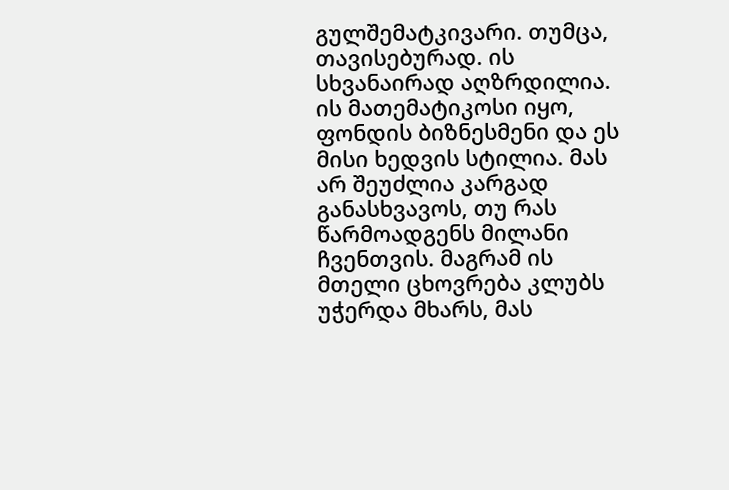გულშემატკივარი. თუმცა, თავისებურად. ის სხვანაირად აღზრდილია. ის მათემატიკოსი იყო, ფონდის ბიზნესმენი და ეს მისი ხედვის სტილია. მას არ შეუძლია კარგად განასხვავოს, თუ რას წარმოადგენს მილანი ჩვენთვის. მაგრამ ის მთელი ცხოვრება კლუბს უჭერდა მხარს, მას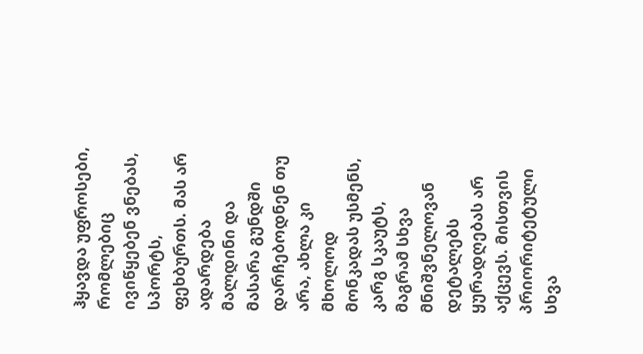ჰყავდა უფროსები, რომლებიც ივიწყებენ ვნებას, სპორტს, ფეხბურთს. მას არ ადარდება მალდინი და მასარა გუნდში დარჩებოდნენ თუ არა, ახლა კი მხოლოდ მონკადას უსმენს, კარგ სკაუტს, მაგრამ სხვა მნიშვნელოვან დეტალებს ყურადღებას არ აქცევს. მისთვის პრიორიტეტული სხვა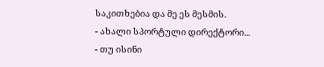საკითხებია და მე ეს მესმის.
- ახალი სპორტული დირექტორი...
- თუ ისინი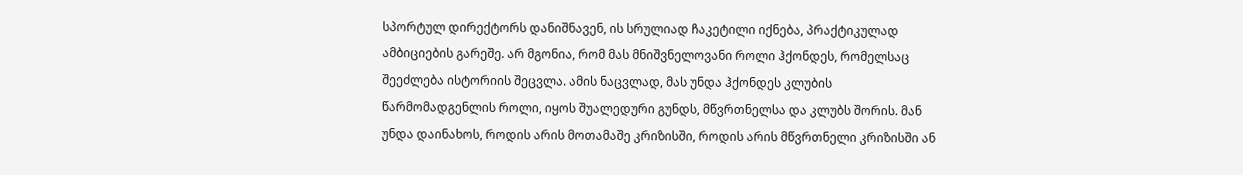სპორტულ დირექტორს დანიშნავენ, ის სრულიად ჩაკეტილი იქნება, პრაქტიკულად ამბიციების გარეშე. არ მგონია, რომ მას მნიშვნელოვანი როლი ჰქონდეს, რომელსაც შეეძლება ისტორიის შეცვლა. ამის ნაცვლად, მას უნდა ჰქონდეს კლუბის წარმომადგენლის როლი, იყოს შუალედური გუნდს, მწვრთნელსა და კლუბს შორის. მან უნდა დაინახოს, როდის არის მოთამაშე კრიზისში, როდის არის მწვრთნელი კრიზისში ან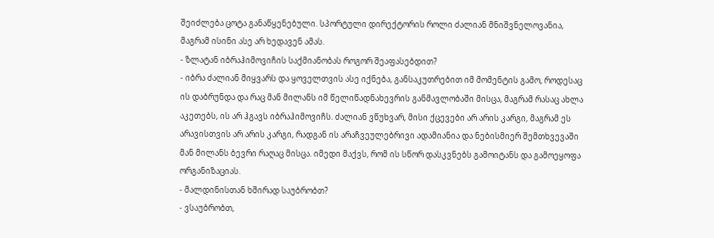შეიძლება ცოტა განაწყენებული. სპორტული დირექტორის როლი ძალიან მნიშვნელოვანია, მაგრამ ისინი ასე არ ხედავენ ამას.
- ზლატან იბრაჰიმოვიჩის საქმიანობას როგორ შეაფასებდით?
- იბრა ძალიან მიყვარს და ყოველთვის ასე იქნება, განსაკუთრებით იმ მომენტის გამო, როდესაც ის დაბრუნდა და რაც მან მილანს იმ წელიწადნახევრის განმავლობაში მისცა, მაგრამ რასაც ახლა აკეთებს, ის არ ჰგავს იბრაჰიმოვიჩს. ძალიან ვწუხვარ, მისი ქცევები არ არის კარგი, მაგრამ ეს არავისთვის არ არის კარგი, რადგან ის არაჩვეულებრივი ადამიანია და ნებისმიერ შემთხვევაში მან მილანს ბევრი რაღაც მისცა. იმედი მაქვს, რომ ის სწორ დასკვნებს გამოიტანს და გამოეყოფა ორგანიზაციას.
- მალდინისთან ხშირად საუბრობთ?
- ვსაუბრობთ,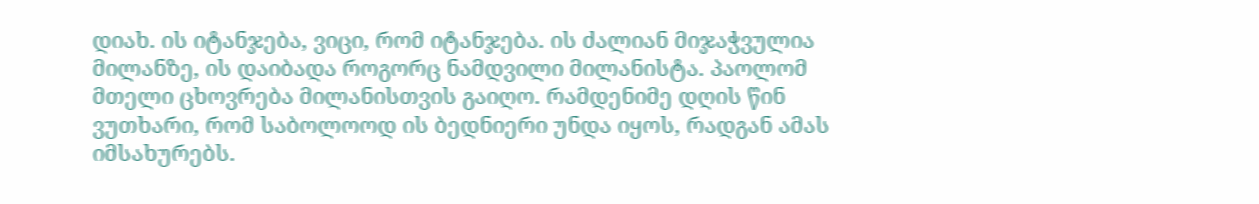დიახ. ის იტანჯება, ვიცი, რომ იტანჯება. ის ძალიან მიჯაჭვულია მილანზე, ის დაიბადა როგორც ნამდვილი მილანისტა. პაოლომ მთელი ცხოვრება მილანისთვის გაიღო. რამდენიმე დღის წინ ვუთხარი, რომ საბოლოოდ ის ბედნიერი უნდა იყოს, რადგან ამას იმსახურებს.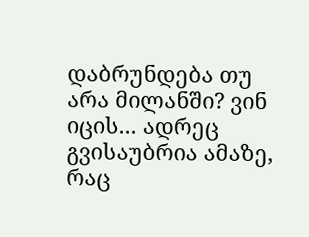დაბრუნდება თუ არა მილანში? ვინ იცის... ადრეც გვისაუბრია ამაზე, რაც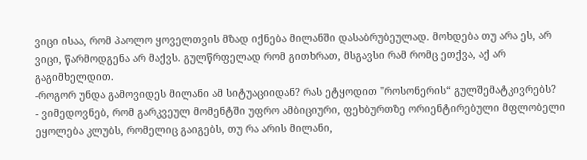ვიცი ისაა, რომ პაოლო ყოველთვის მზად იქნება მილანში დასაბრუბეულად. მოხდება თუ არა ეს, არ ვიცი, წარმოდგენა არ მაქვს. გულწრფელად რომ გითხრათ, მსგავსი რამ რომც ეთქვა, აქ არ გაგიმხელდით.
-როგორ უნდა გამოვიდეს მილანი ამ სიტუაციიდან? რას ეტყოდით "როსონერის“ გულშემატკივრებს?
- ვიმედოვნებ, რომ გარკვეულ მომენტში უფრო ამბიციური, ფეხბურთზე ორიენტირებული მფლობელი ეყოლება კლუბს, რომელიც გაიგებს, თუ რა არის მილანი,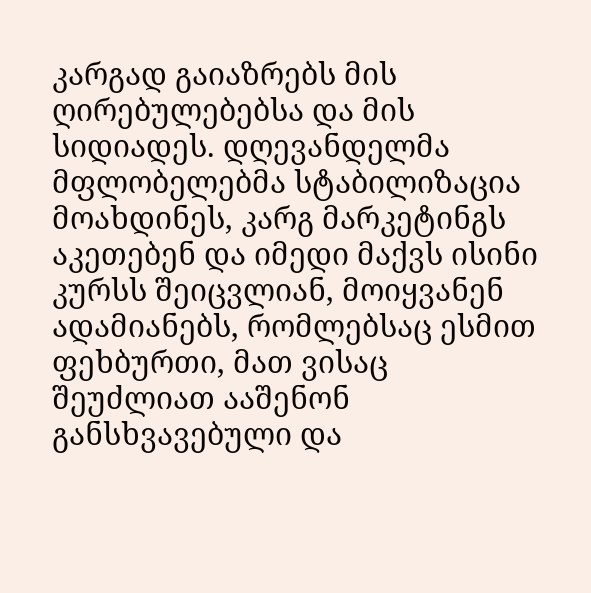კარგად გაიაზრებს მის ღირებულებებსა და მის სიდიადეს. დღევანდელმა მფლობელებმა სტაბილიზაცია მოახდინეს, კარგ მარკეტინგს აკეთებენ და იმედი მაქვს ისინი კურსს შეიცვლიან, მოიყვანენ ადამიანებს, რომლებსაც ესმით ფეხბურთი, მათ ვისაც შეუძლიათ ააშენონ განსხვავებული და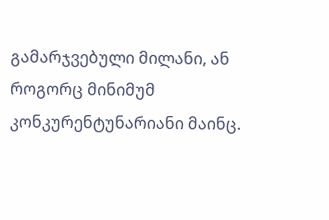გამარჯვებული მილანი, ან როგორც მინიმუმ კონკურენტუნარიანი მაინც.